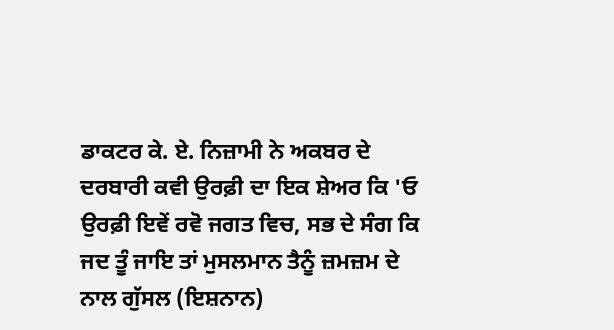ਡਾਕਟਰ ਕੇ. ਏ. ਨਿਜ਼ਾਮੀ ਨੇ ਅਕਬਰ ਦੇ ਦਰਬਾਰੀ ਕਵੀ ਉਰਫ਼ੀ ਦਾ ਇਕ ਸ਼ੇਅਰ ਕਿ 'ਓ ਉਰਫ਼ੀ ਇਵੇਂ ਰਵੋ ਜਗਤ ਵਿਚ, ਸਭ ਦੇ ਸੰਗ ਕਿ ਜਦ ਤੂੰ ਜਾਇ ਤਾਂ ਮੁਸਲਮਾਨ ਤੈਨੂੰ ਜ਼ਮਜ਼ਮ ਦੇ ਨਾਲ ਗੁੱਸਲ (ਇਸ਼ਨਾਨ)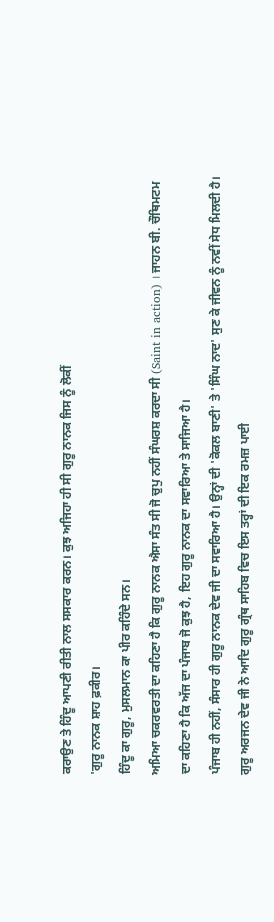ਕਰਾਉਣ ਤੇ ਹਿੰਦੂ ਆਪਣੀ ਰੀਤੀ ਨਾਲ ਸਸਕਾਰ ਕਰਨ। ਕੁਝ ਅਜਿਹਾ ਹੀ ਸੀ ਗੁਰੂ ਨਾਨਕ ਜਿਸ ਨੂੰ ਲੋਕੀਂ
'ਗੁਰੂ ਨਾਨਕ ਸ਼ਾਹ ਫ਼ਕੀਰ।
ਹਿੰਦੂ ਕਾ ਗੁਰੂ, ਮੁਸਲਮਾਨ ਕਾ ਪੀਰ ਕਹਿੰਦੇ ਸਨ।
ਅਮਿਆ ਚਕਰਵਰਤੀ ਦਾ ਕਹਿਣਾ ਹੈ ਕਿ ਗੁਰੂ ਨਾਨਕ ਐਸਾ ਸੰਤ ਸੀ ਜੋ ਚੁਪੁ ਨਹੀਂ ਸੰਘਰਸ਼ ਕਰਦਾ ਸੀ (Saint in action) । ਜਾਹਨ ਬੀ. ਚੌਥਿਮਟਮ ਦਾ ਕਹਿਣਾ ਹੈ ਕਿ ਅੱਜ ਦਾ ਪੰਜਾਬ ਜੋ ਕੁਝ ਹੈ, ਇਹ ਗੁਰੂ ਨਾਨਕ ਦਾ ਸਵਾਰਿਆ ਤੇ ਸਾਜਿਆ ਹੈ।
ਪੰਜਾਬ ਹੀ ਨਹੀਂ, ਸੰਸਾਰ ਹੀ ਗੁਰੂ ਨਾਨਕ ਦੇਵ ਜੀ ਦਾ ਸਵਾਰਿਆ ਹੈ। ਉਨ੍ਹਾਂ ਦੀ 'ਕੋਕਲ ਬਾਣੀ' ਤੇ 'ਸਿੰਘ ਨਾਦ' ਸੁਣ ਕੇ ਜੀਵਨ ਨੂੰ ਨਵੀਂ ਸੇਧ ਮਿਲਦੀ ਹੈ। ਗੁਰੂ ਅਰਜਨ ਦੇਵ ਜੀ ਨੇ ਆਦਿ ਗੁਰੂ ਗ੍ਰੰਥ ਸਾਹਿਬ ਵਿਚ ਇਸ ਤਰ੍ਹਾਂ ਦੀ ਇਕ ਰਮਜ਼ ਪਾਈ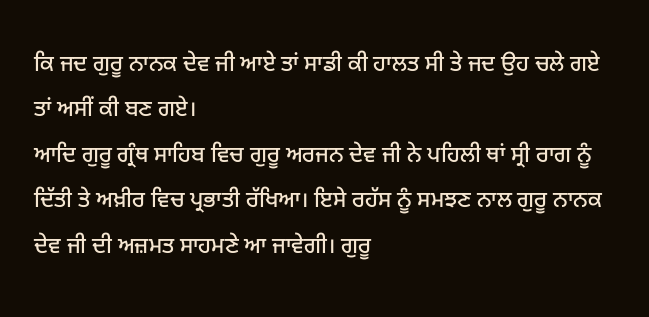ਕਿ ਜਦ ਗੁਰੂ ਨਾਨਕ ਦੇਵ ਜੀ ਆਏ ਤਾਂ ਸਾਡੀ ਕੀ ਹਾਲਤ ਸੀ ਤੇ ਜਦ ਉਹ ਚਲੇ ਗਏ ਤਾਂ ਅਸੀਂ ਕੀ ਬਣ ਗਏ।
ਆਦਿ ਗੁਰੂ ਗ੍ਰੰਥ ਸਾਹਿਬ ਵਿਚ ਗੁਰੂ ਅਰਜਨ ਦੇਵ ਜੀ ਨੇ ਪਹਿਲੀ ਥਾਂ ਸ੍ਰੀ ਰਾਗ ਨੂੰ ਦਿੱਤੀ ਤੇ ਅਖ਼ੀਰ ਵਿਚ ਪ੍ਰਭਾਤੀ ਰੱਖਿਆ। ਇਸੇ ਰਹੱਸ ਨੂੰ ਸਮਝਣ ਨਾਲ ਗੁਰੂ ਨਾਨਕ ਦੇਵ ਜੀ ਦੀ ਅਜ਼ਮਤ ਸਾਹਮਣੇ ਆ ਜਾਵੇਗੀ। ਗੁਰੂ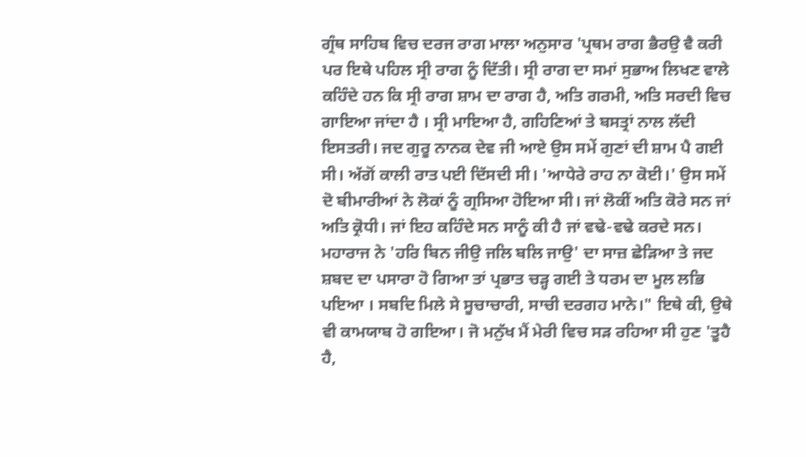ਗ੍ਰੰਥ ਸਾਹਿਬ ਵਿਚ ਦਰਜ ਰਾਗ ਮਾਲਾ ਅਨੁਸਾਰ 'ਪ੍ਰਥਮ ਰਾਗ ਭੈਰਉ ਵੈ ਕਰੀ ਪਰ ਇਥੇ ਪਹਿਲ ਸ੍ਰੀ ਰਾਗ ਨੂੰ ਦਿੱਤੀ। ਸ੍ਰੀ ਰਾਗ ਦਾ ਸਮਾਂ ਸੁਭਾਅ ਲਿਖਣ ਵਾਲੇ ਕਹਿੰਦੇ ਹਨ ਕਿ ਸ੍ਰੀ ਰਾਗ ਸ਼ਾਮ ਦਾ ਰਾਗ ਹੈ, ਅਤਿ ਗਰਮੀ, ਅਤਿ ਸਰਦੀ ਵਿਚ ਗਾਇਆ ਜਾਂਦਾ ਹੈ । ਸ੍ਰੀ ਮਾਇਆ ਹੈ, ਗਹਿਣਿਆਂ ਤੇ ਬਸਤ੍ਰਾਂ ਨਾਲ ਲੱਦੀ ਇਸਤਰੀ। ਜਦ ਗੁਰੂ ਨਾਨਕ ਦੇਵ ਜੀ ਆਏ ਉਸ ਸਮੇਂ ਗੁਣਾਂ ਦੀ ਸ਼ਾਮ ਪੈ ਗਈ ਸੀ। ਅੱਗੋਂ ਕਾਲੀ ਰਾਤ ਪਈ ਦਿੱਸਦੀ ਸੀ। 'ਆਧੇਰੇ ਰਾਹ ਨਾ ਕੋਈ।' ਉਸ ਸਮੇਂ ਦੋ ਬੀਮਾਰੀਆਂ ਨੇ ਲੋਕਾਂ ਨੂੰ ਗ੍ਰਸਿਆ ਹੋਇਆ ਸੀ। ਜਾਂ ਲੋਕੀਂ ਅਤਿ ਕੋਰੇ ਸਨ ਜਾਂ ਅਤਿ ਕ੍ਰੋਧੀ। ਜਾਂ ਇਹ ਕਹਿੰਦੇ ਸਨ ਸਾਨੂੰ ਕੀ ਹੈ ਜਾਂ ਵਢੇ-ਵਢੇ ਕਰਦੇ ਸਨ। ਮਹਾਰਾਜ ਨੇ 'ਹਰਿ ਬਿਨ ਜੀਉ ਜਲਿ ਬਲਿ ਜਾਉ' ਦਾ ਸਾਜ਼ ਛੇੜਿਆ ਤੇ ਜਦ ਸ਼ਬਦ ਦਾ ਪਸਾਰਾ ਹੋ ਗਿਆ ਤਾਂ ਪ੍ਰਭਾਤ ਚੜ੍ਹ ਗਈ ਤੇ ਧਰਮ ਦਾ ਮੂਲ ਲਭਿ ਪਇਆ । ਸਬਦਿ ਮਿਲੇ ਸੇ ਸੂਚਾਚਾਰੀ, ਸਾਚੀ ਦਰਗਹ ਮਾਨੇ।" ਇਥੇ ਕੀ, ਉਥੇ ਵੀ ਕਾਮਯਾਬ ਹੋ ਗਇਆ। ਜੋ ਮਨੁੱਖ ਮੈਂ ਮੇਰੀ ਵਿਚ ਸੜ ਰਹਿਆ ਸੀ ਹੁਣ 'ਤੂਹੈ ਹੈ,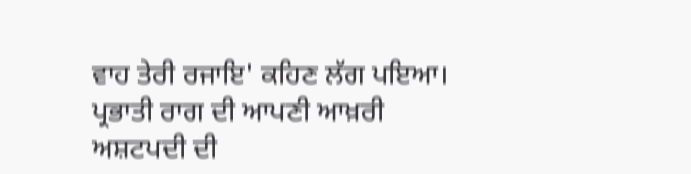ਵਾਹ ਤੇਰੀ ਰਜਾਇ' ਕਹਿਣ ਲੱਗ ਪਇਆ।
ਪ੍ਰਭਾਤੀ ਰਾਗ ਦੀ ਆਪਣੀ ਆਖ਼ਰੀ ਅਸ਼ਟਪਦੀ ਦੀ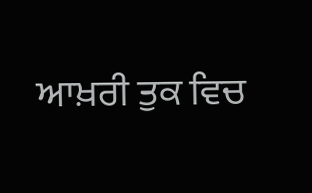ਆਖ਼ਰੀ ਤੁਕ ਵਿਚ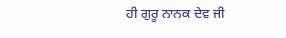ਹੀ ਗੁਰੂ ਨਾਨਕ ਦੇਵ ਜੀ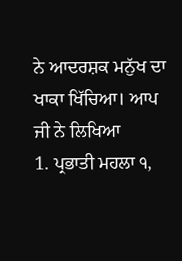ਨੇ ਆਦਰਸ਼ਕ ਮਨੁੱਖ ਦਾ ਖਾਕਾ ਖਿੱਚਿਆ। ਆਪ ਜੀ ਨੇ ਲਿਖਿਆ
1. ਪ੍ਰਭਾਤੀ ਮਹਲਾ ੧,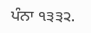ਪੰਨਾ ੧੩੩੨.